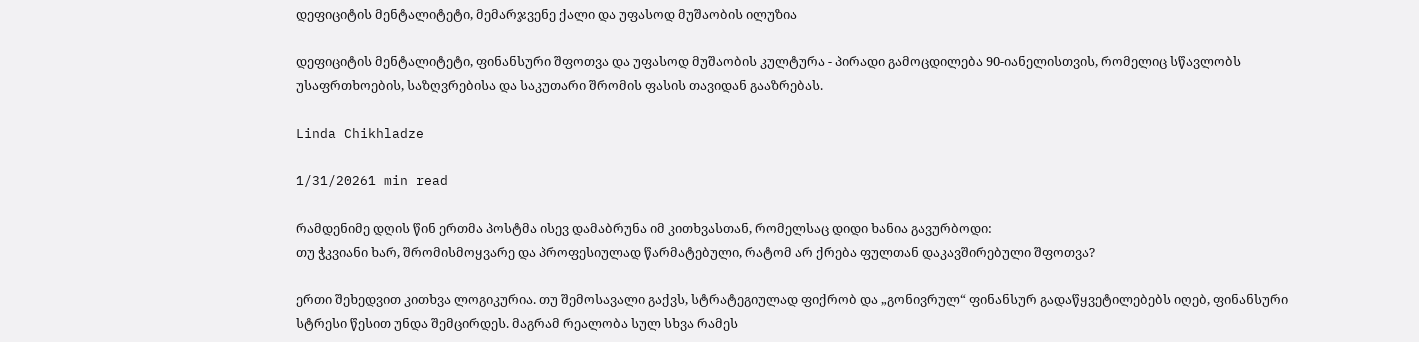დეფიციტის მენტალიტეტი, მემარჯვენე ქალი და უფასოდ მუშაობის ილუზია

დეფიციტის მენტალიტეტი, ფინანსური შფოთვა და უფასოდ მუშაობის კულტურა - პირადი გამოცდილება 90-იანელისთვის, რომელიც სწავლობს უსაფრთხოების, საზღვრებისა და საკუთარი შრომის ფასის თავიდან გააზრებას.

Linda Chikhladze

1/31/20261 min read

რამდენიმე დღის წინ ერთმა პოსტმა ისევ დამაბრუნა იმ კითხვასთან, რომელსაც დიდი ხანია გავურბოდი:
თუ ჭკვიანი ხარ, შრომისმოყვარე და პროფესიულად წარმატებული, რატომ არ ქრება ფულთან დაკავშირებული შფოთვა?

ერთი შეხედვით კითხვა ლოგიკურია. თუ შემოსავალი გაქვს, სტრატეგიულად ფიქრობ და „გონივრულ“ ფინანსურ გადაწყვეტილებებს იღებ, ფინანსური სტრესი წესით უნდა შემცირდეს. მაგრამ რეალობა სულ სხვა რამეს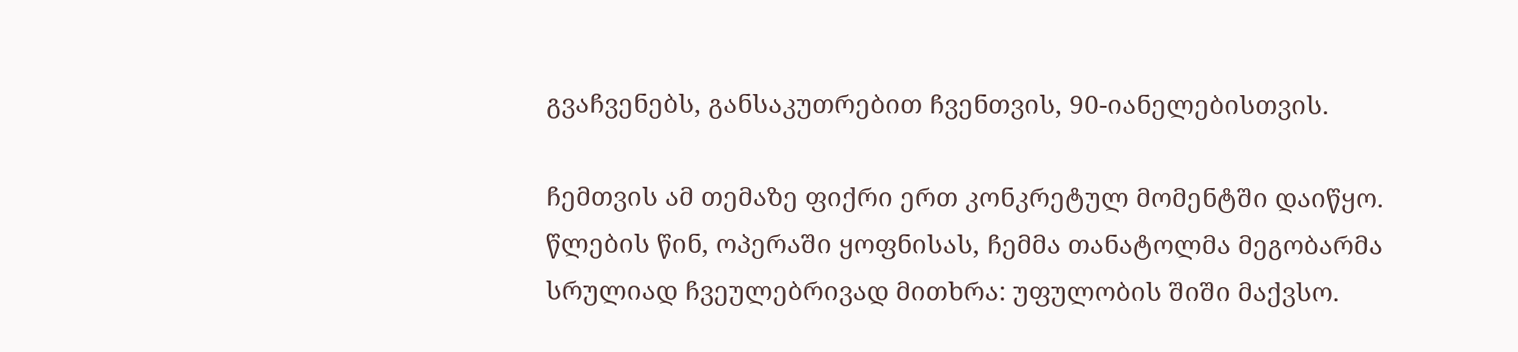გვაჩვენებს, განსაკუთრებით ჩვენთვის, 90-იანელებისთვის.

ჩემთვის ამ თემაზე ფიქრი ერთ კონკრეტულ მომენტში დაიწყო. წლების წინ, ოპერაში ყოფნისას, ჩემმა თანატოლმა მეგობარმა სრულიად ჩვეულებრივად მითხრა: უფულობის შიში მაქვსო.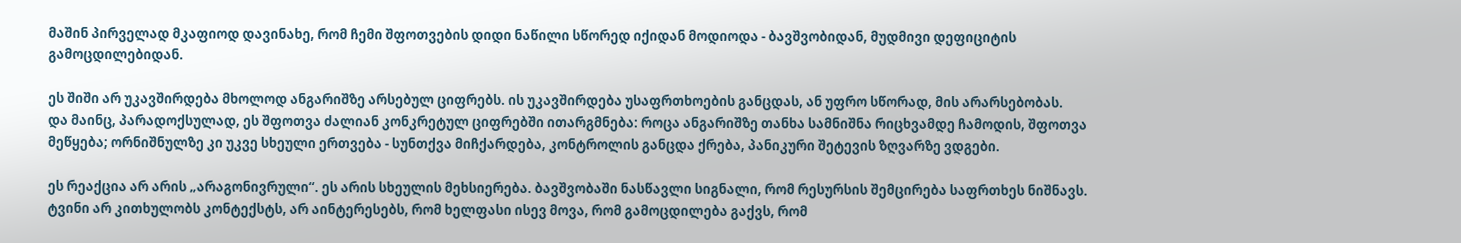მაშინ პირველად მკაფიოდ დავინახე, რომ ჩემი შფოთვების დიდი ნაწილი სწორედ იქიდან მოდიოდა - ბავშვობიდან, მუდმივი დეფიციტის გამოცდილებიდან.

ეს შიში არ უკავშირდება მხოლოდ ანგარიშზე არსებულ ციფრებს. ის უკავშირდება უსაფრთხოების განცდას, ან უფრო სწორად, მის არარსებობას.
და მაინც, პარადოქსულად, ეს შფოთვა ძალიან კონკრეტულ ციფრებში ითარგმნება: როცა ანგარიშზე თანხა სამნიშნა რიცხვამდე ჩამოდის, შფოთვა მეწყება; ორნიშნულზე კი უკვე სხეული ერთვება - სუნთქვა მიჩქარდება, კონტროლის განცდა ქრება, პანიკური შეტევის ზღვარზე ვდგები.

ეს რეაქცია არ არის „არაგონივრული“. ეს არის სხეულის მეხსიერება. ბავშვობაში ნასწავლი სიგნალი, რომ რესურსის შემცირება საფრთხეს ნიშნავს. ტვინი არ კითხულობს კონტექსტს, არ აინტერესებს, რომ ხელფასი ისევ მოვა, რომ გამოცდილება გაქვს, რომ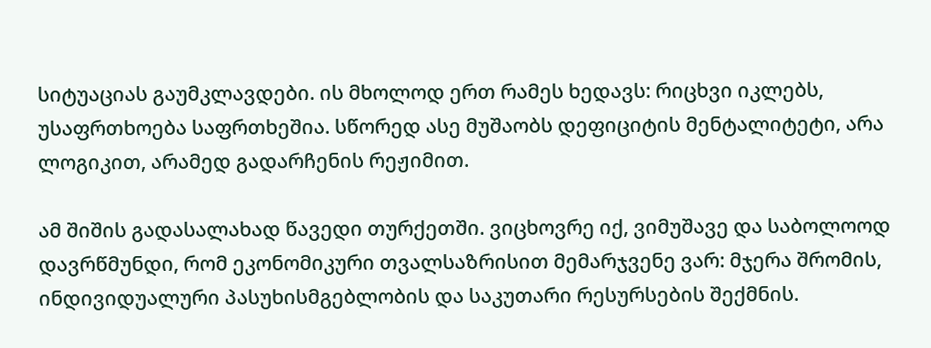სიტუაციას გაუმკლავდები. ის მხოლოდ ერთ რამეს ხედავს: რიცხვი იკლებს, უსაფრთხოება საფრთხეშია. სწორედ ასე მუშაობს დეფიციტის მენტალიტეტი, არა ლოგიკით, არამედ გადარჩენის რეჟიმით.

ამ შიშის გადასალახად წავედი თურქეთში. ვიცხოვრე იქ, ვიმუშავე და საბოლოოდ დავრწმუნდი, რომ ეკონომიკური თვალსაზრისით მემარჯვენე ვარ: მჯერა შრომის, ინდივიდუალური პასუხისმგებლობის და საკუთარი რესურსების შექმნის.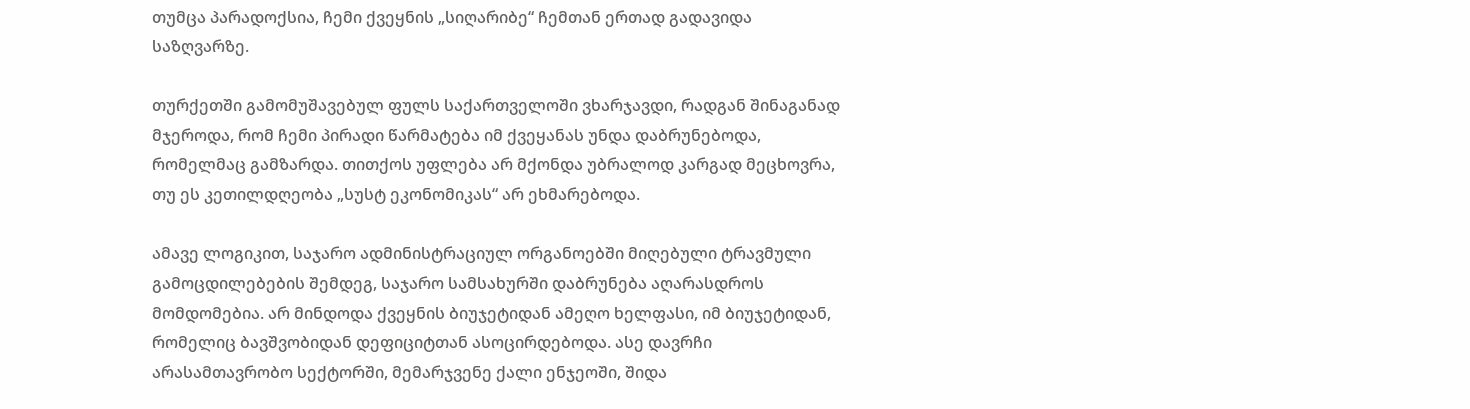თუმცა პარადოქსია, ჩემი ქვეყნის „სიღარიბე“ ჩემთან ერთად გადავიდა საზღვარზე.

თურქეთში გამომუშავებულ ფულს საქართველოში ვხარჯავდი, რადგან შინაგანად მჯეროდა, რომ ჩემი პირადი წარმატება იმ ქვეყანას უნდა დაბრუნებოდა, რომელმაც გამზარდა. თითქოს უფლება არ მქონდა უბრალოდ კარგად მეცხოვრა, თუ ეს კეთილდღეობა „სუსტ ეკონომიკას“ არ ეხმარებოდა.

ამავე ლოგიკით, საჯარო ადმინისტრაციულ ორგანოებში მიღებული ტრავმული გამოცდილებების შემდეგ, საჯარო სამსახურში დაბრუნება აღარასდროს მომდომებია. არ მინდოდა ქვეყნის ბიუჯეტიდან ამეღო ხელფასი, იმ ბიუჯეტიდან, რომელიც ბავშვობიდან დეფიციტთან ასოცირდებოდა. ასე დავრჩი არასამთავრობო სექტორში, მემარჯვენე ქალი ენჯეოში, შიდა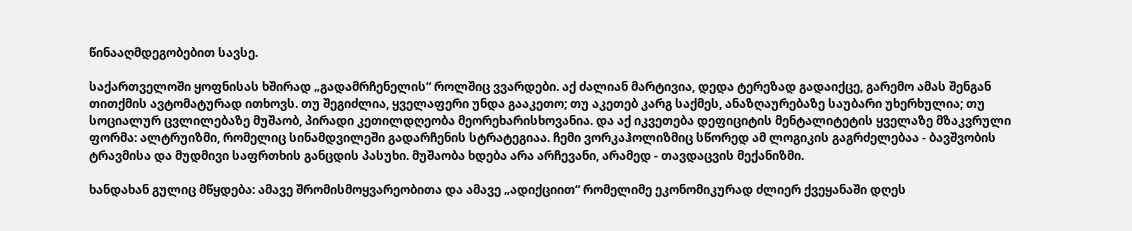წინააღმდეგობებით სავსე.

საქართველოში ყოფნისას ხშირად „გადამრჩენელის“ როლშიც ვვარდები. აქ ძალიან მარტივია, დედა ტერეზად გადაიქცე, გარემო ამას შენგან თითქმის ავტომატურად ითხოვს. თუ შეგიძლია, ყველაფერი უნდა გააკეთო; თუ აკეთებ კარგ საქმეს, ანაზღაურებაზე საუბარი უხერხულია; თუ სოციალურ ცვლილებაზე მუშაობ, პირადი კეთილდღეობა მეორეხარისხოვანია. და აქ იკვეთება დეფიციტის მენტალიტეტის ყველაზე მზაკვრული ფორმა: ალტრუიზმი, რომელიც სინამდვილეში გადარჩენის სტრატეგიაა. ჩემი ვორკაჰოლიზმიც სწორედ ამ ლოგიკის გაგრძელებაა - ბავშვობის ტრავმისა და მუდმივი საფრთხის განცდის პასუხი. მუშაობა ხდება არა არჩევანი, არამედ - თავდაცვის მექანიზმი.

ხანდახან გულიც მწყდება: ამავე შრომისმოყვარეობითა და ამავე „ადიქციით“ რომელიმე ეკონომიკურად ძლიერ ქვეყანაში დღეს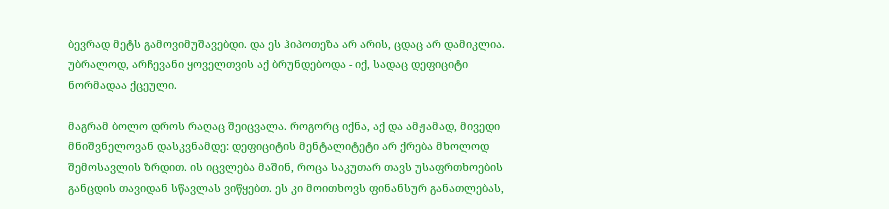ბევრად მეტს გამოვიმუშავებდი. და ეს ჰიპოთეზა არ არის, ცდაც არ დამიკლია. უბრალოდ, არჩევანი ყოველთვის აქ ბრუნდებოდა - იქ, სადაც დეფიციტი ნორმადაა ქცეული.

მაგრამ ბოლო დროს რაღაც შეიცვალა. როგორც იქნა, აქ და ამჟამად, მივედი მნიშვნელოვან დასკვნამდე: დეფიციტის მენტალიტეტი არ ქრება მხოლოდ შემოსავლის ზრდით. ის იცვლება მაშინ, როცა საკუთარ თავს უსაფრთხოების განცდის თავიდან სწავლას ვიწყებთ. ეს კი მოითხოვს ფინანსურ განათლებას,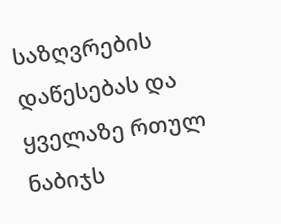საზღვრების დაწესებას და ყველაზე რთულ ნაბიჯს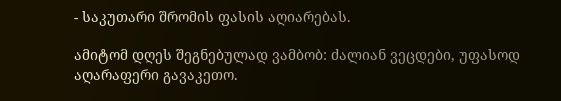- საკუთარი შრომის ფასის აღიარებას.

ამიტომ დღეს შეგნებულად ვამბობ: ძალიან ვეცდები, უფასოდ აღარაფერი გავაკეთო.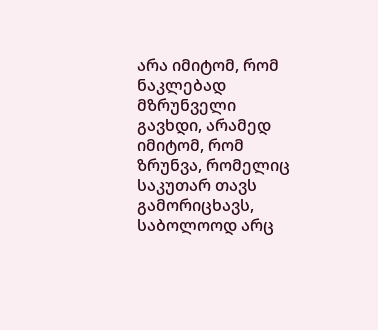არა იმიტომ, რომ ნაკლებად მზრუნველი გავხდი, არამედ იმიტომ, რომ ზრუნვა, რომელიც საკუთარ თავს გამორიცხავს, საბოლოოდ არც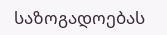საზოგადოებას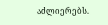აძლიერებს.